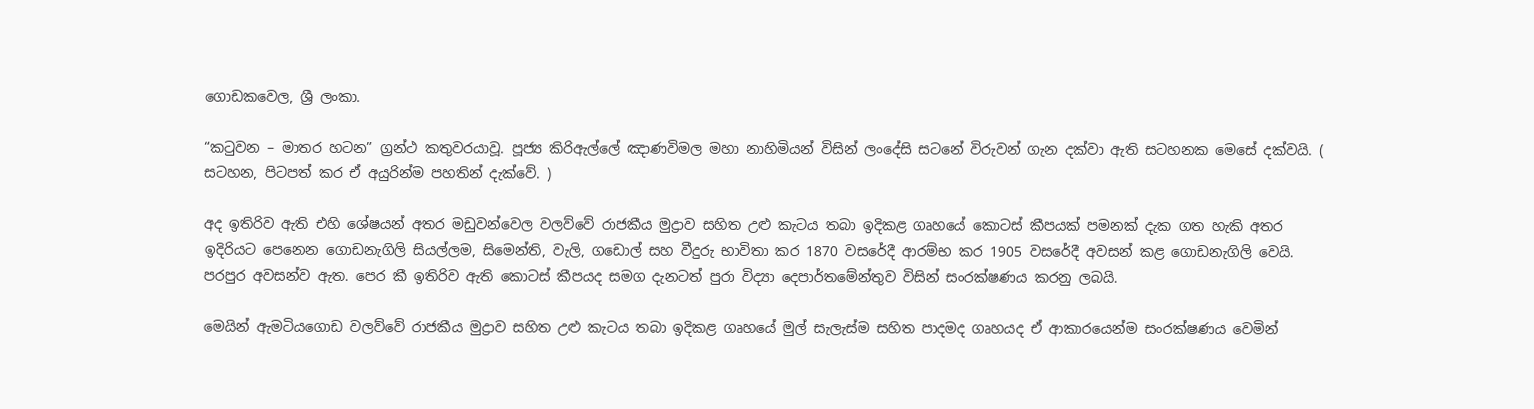ගොඩකවෙල, ශ්‍රී ලංකා.

“කටුවන – මාතර හටන” ග්‍රන්ථ කතුවරයාවූ. පූජ්‍ය කිරිඇල්ලේ ඤාණවිමල මහා නාහිමියන් විසින් ලංදේසි සටනේ විරුවන් ගැන දක්වා ඇති සටහනක මෙසේ දක්වයි. ( සටහන, පිටපත් කර ඒ අයුරින්ම පහතින් දැක්වේ. )

අද ඉතිරිව ඇති එහි ශේෂයන් අතර මඩුවන්වෙල වලව්වේ රාජකීය මුද්‍රාව සහිත උළු කැටය තබා ඉදිකළ ගෘහයේ කොටස් කීපයක් පමනක් දැක ගත හැකි අතර ඉදිරියට පෙනෙන ගොඩනැගිලි සියල්ලම, සිමෙන්ති, වැලි, ගඩොල් සහ වීදුරු භාවිතා කර 1870 වසරේදී ආරම්භ කර 1905 වසරේදී අවසන් කළ ගොඩනැගිලි වෙයි. පරපුර අවසන්ව ඇත. පෙර කී ඉතිරිව ඇති කොටස් කීපයද සමග දැනටත් පුරා විද්‍යා දෙපාර්තමේන්තුව විසින් සංරක්ෂණය කරනු ලබයි.

මෙයින් ඇමටියගොඩ වලව්වේ රාජකීය මුද්‍රාව සහිත උළු කැටය තබා ඉදිකළ ගෘහයේ මුල් සැලැස්ම සහිත පාදමද ගෘහයද ඒ ආකාරයෙන්ම සංරක්ෂණය වෙමින්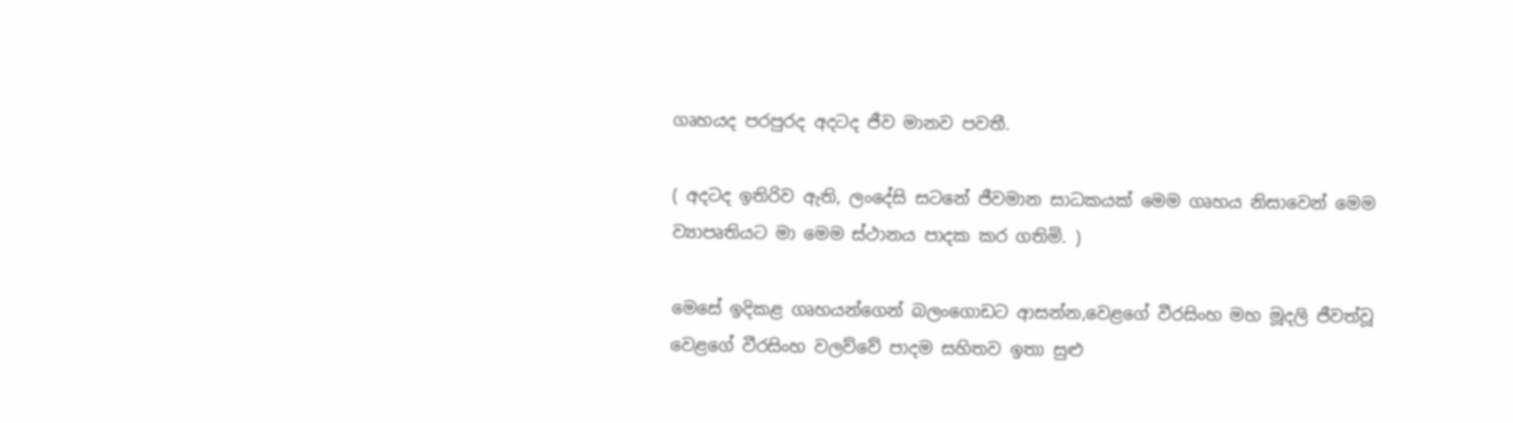ගෘහයද පරපුරද අදටද ජීව මානව පවතී.

( අදටද ඉතිරිව ඇති, ලංදේසි සටනේ ජීවමාන සාධකයක් මෙම ගෘහය නිසාවෙන් මෙම ව්‍යාපෘතියට මා මෙම ස්ථානය පාදක කර ගතිමි. )

මෙසේ ඉදිකළ ගෘහයන්ගෙන් බලංගොඩට ආසන්න,වෙළගේ වීරසිංහ මහ මූදලි ජීවත්වූ වෙළගේ වීරසිංහ වලව්වේ පාදම සහිතව ඉතා සුළු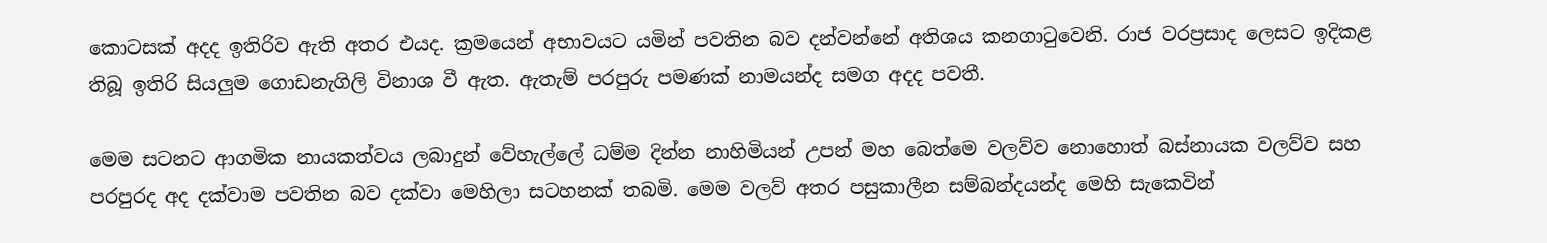කොටසක් අදද ඉතිරිව ඇති අතර එයද. ක්‍රමයෙන් අභාවයට යමින් පවතින බව දන්වන්නේ අතිශය කනගාටුවෙනි. රාජ වරප්‍රසාද ලෙසට ඉදිකළ තිබූ ඉතිරි සියලුම ගොඩනැගිලි විනාශ වී ඇත. ඇතැම් පරපුරු පමණක් නාමයන්ද සමග අදද පවතී.

මෙම සටනට ආගමික නායකත්වය ලබාදුන් වේහැල්ලේ ධම්ම දින්න නාහිමියන් උපන් මහ බෙත්මෙ වලව්ව නොහොත් බස්නායක වලව්ව සහ පරපුරද අද දක්වාම පවතින බව දක්වා මෙහිලා සටහනක් තබමි. මෙම වලව් අතර පසුකාලීන සම්බන්දයන්ද මෙහි සැකෙවින්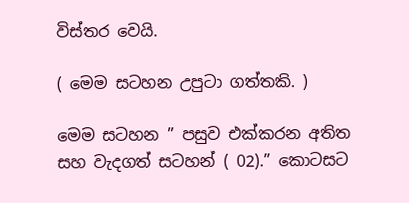විස්තර වෙයි.

( මෙම සටහන උපුටා ගත්තකි. )

මෙම සටහන ” පසුව එක්කරන අතිත සහ වැදගත් සටහන් ( 02).” කොටසට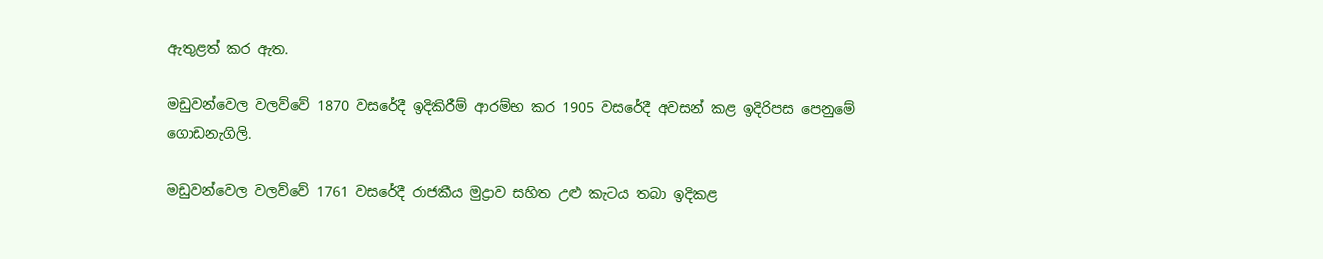ඇතුළත් කර ඇත.

මඩුවන්වෙල වලව්වේ 1870 වසරේදී ඉදිකිරීම් ආරම්භ කර 1905 වසරේදී අවසන් කළ ඉදිරිපස පෙනුමේ ගොඩනැගිලි.

මඩුවන්වෙල වලව්වේ 1761 වසරේදී රාජකීය මුද්‍රාව සහිත උළු කැටය තබා ඉදිකළ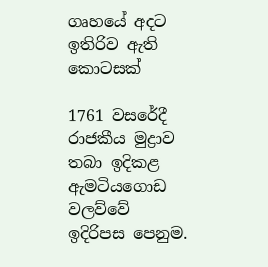ගෘහයේ අදට ඉතිරිව ඇති කොටසක්

1761 වසරේදී රාජකීය මුද්‍රාව තබා ඉදිකළ ඇමටියගොඩ වලව්වේ ඉදිරිපස පෙනුම.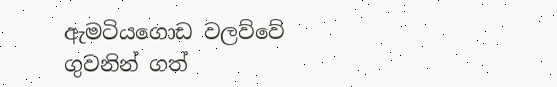ඇමටියගොඩ වලව්වේ ගුවනින් ගත්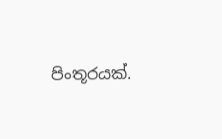පිංතූරයක්.